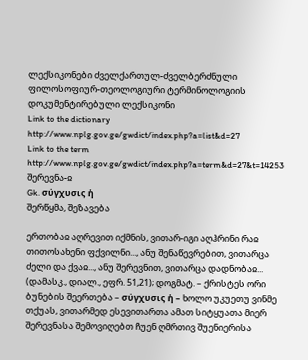ლექსიკონები ძველქართულ-ძველბერძნული ფილოსოფიურ-თეოლოგიური ტერმინოლოგიის დოკუმენტირებული ლექსიკონი
Link to the dictionary http://www.nplg.gov.ge/gwdict/index.php?a=list&d=27
Link to the term http://www.nplg.gov.ge/gwdict/index.php?a=term&d=27&t=14253
შერევნა-ჲ
Gk. σύγχυσις ἡ
შერწყმა, შეზავება

ერთობაჲ აღრევით იქმნის, ვითარ-იგი აღჰრინი რაჲ თითოსახენი ფქვილნი..., ანუ შენაწევრებით, ვითარცა ძელი და ქვაჲ..., ანუ შერევნით, ვითარცა დადნობაჲ... (დამასკ., დიალ., ეფრ. 51,21); დოგმატ. – ქრისტეს ორი ბუნების შეერთება – σύγχυσις ἡ – ხოლო უკუეთუ ვინმე თქუას, ვითარმედ ესევითართა ამათ სიტყუათა მიერ შერევნასა შემოვიღებთ ჩუენ ღმრთივ შუენიერისა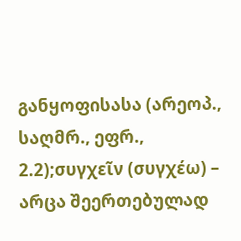განყოფისასა (არეოპ., საღმრ., ეფრ., 2.2);συγχεῖν (συγχέω) – არცა შეერთებულად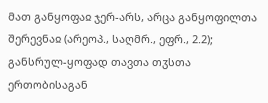მათ განყოფაჲ ჯერ-არს, არცა განყოფილთა შერევნაჲ (არეოპ., საღმრ., ეფრ., 2.2); განსრულ-ყოფად თავთა თჳსთა ერთობისაგან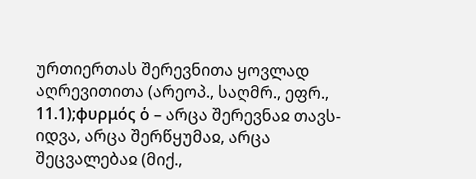ურთიერთას შერევნითა ყოვლად აღრევითითა (არეოპ., საღმრ., ეფრ., 11.1);φυρμός ὁ – არცა შერევნაჲ თავს-იდვა, არცა შერწყუმაჲ, არცა შეცვალებაჲ (მიქ.,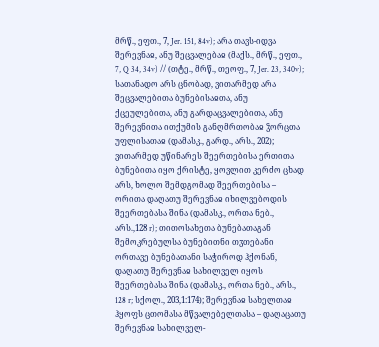მრწ., ეფთ., 7, Jer. 151, 84v); არა თავს-იდვა შერევნაჲ, ანუ შეცვალებაჲ (მაქს., მრწ., ეფთ., 7, Q 34, 34v) // (თტე., მრწ., თეოფ., 7, Jer. 23, 340v); სათანადო არს ცნობად, ვითარმედ არა შეცვალებითა ბუნებისაჲთა, ანუ ქცეულებითა, ანუ გარდაცვალებითა, ანუ შერევნითა ითქუმის განღმრთობაჲ ჴორცთა უფლისათაჲ (დამასკ., გარდ., არს., 202); ვითარმედ უწინარეს შეერთებისა ერთითა ბუნებითა იყო ქრისტე, ყოვლით კერძო ცხად არს, ხოლო შემდგომად შეერთებისა – ორითა დაღათუ შერევნაჲ იხილვებოდის შეერთებასა შინა (დამასკ., ორთა ნებ., არს.,128 r); თითოსახეთა ბუნებათაგან შემოკრებულსა ბუნებითნი თჳთებანი ორთავე ბუნებათანი საჭიროდ ჰქონან, დაღათუ შერევნაჲ სახილველ იყოს შეერთებასა შინა (დამასკ., ორთა ნებ., არს., 128 r; სქოლ., 203,1:174); შერევნაჲ სახელთაჲ ჰყოფს ცთომასა მწვალებელთასა – დაღაცათუ შერევნაჲ სახილველ-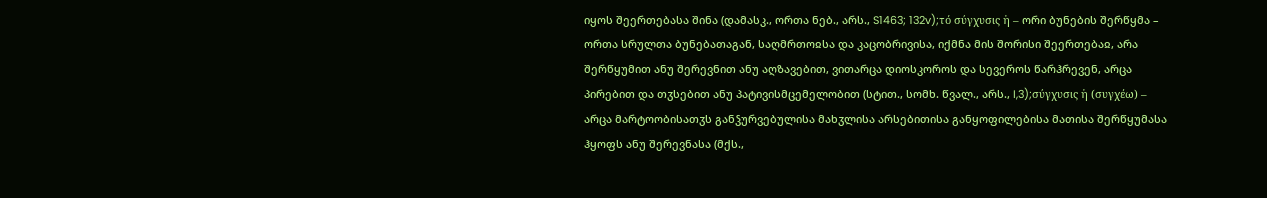იყოს შეერთებასა შინა (დამასკ., ორთა ნებ., არს., S1463; 132v);τό σύγχυσις ἡ – ორი ბუნების შერწყმა – ორთა სრულთა ბუნებათაგან, საღმრთოჲსა და კაცობრივისა, იქმნა მის შორისი შეერთებაჲ, არა შერწყუმით ანუ შერევნით ანუ აღზავებით, ვითარცა დიოსკოროს და სევეროს წარჰრევენ, არცა პირებით და თჳსებით ანუ პატივისმცემელობით (სტით., სომხ. წვალ., არს., I,3);σύγχυσις ἡ (συγχέω) – არცა მარტოობისათჳს განჴურვებულისა მახჳლისა არსებითისა განყოფილებისა მათისა შერწყუმასა ჰყოფს ანუ შერევნასა (მქს.,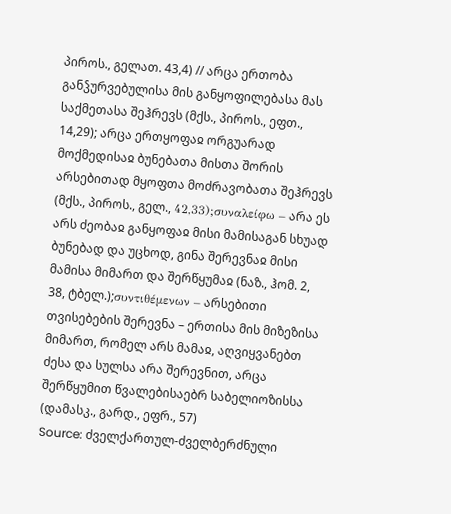პიროს., გელათ. 43,4) // არცა ერთობა განჴურვებულისა მის განყოფილებასა მას საქმეთასა შეჰრევს (მქს., პიროს., ეფთ., 14,29); არცა ერთყოფაჲ ორგუარად მოქმედისაჲ ბუნებათა მისთა შორის არსებითად მყოფთა მოძრავობათა შეჰრევს (მქს., პიროს., გელ., 42,33);συναλείφω – არა ეს არს ძეობაჲ განყოფაჲ მისი მამისაგან სხუად ბუნებად და უცხოდ, გინა შერევნაჲ მისი მამისა მიმართ და შერწყუმაჲ (ნაზ., ჰომ. 2, 38, ტბელ.);συντιθέμενων – არსებითი თვისებების შერევნა – ერთისა მის მიზეზისა მიმართ, რომელ არს მამაჲ, აღვიყვანებთ ძესა და სულსა არა შერევნით, არცა შერწყუმით წვალებისაებრ საბელიოზისსა (დამასკ., გარდ., ეფრ., 57)
Source: ძველქართულ-ძველბერძნული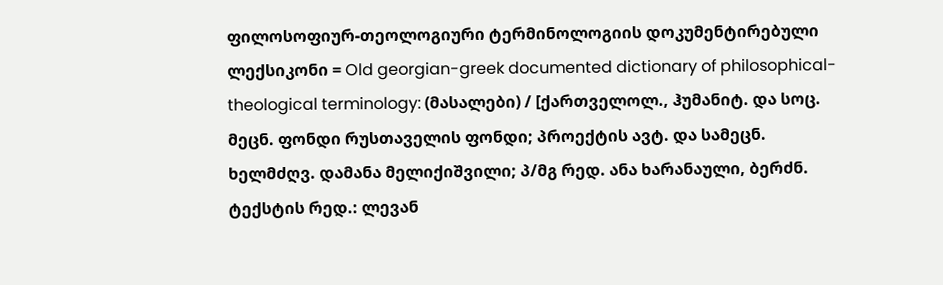ფილოსოფიურ-თეოლოგიური ტერმინოლოგიის დოკუმენტირებული ლექსიკონი = Old georgian-greek documented dictionary of philosophical-theological terminology: (მასალები) / [ქართველოლ., ჰუმანიტ. და სოც. მეცნ. ფონდი რუსთაველის ფონდი; პროექტის ავტ. და სამეცნ. ხელმძღვ. დამანა მელიქიშვილი; პ/მგ რედ. ანა ხარანაული, ბერძნ. ტექსტის რედ.: ლევან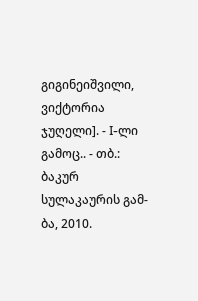გიგინეიშვილი, ვიქტორია ჯუღელი]. - I-ლი გამოც.. - თბ.: ბაკურ სულაკაურის გამ-ბა, 2010.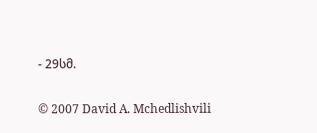- 29სმ.

© 2007 David A. Mchedlishvili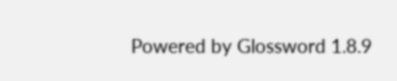Powered by Glossword 1.8.9